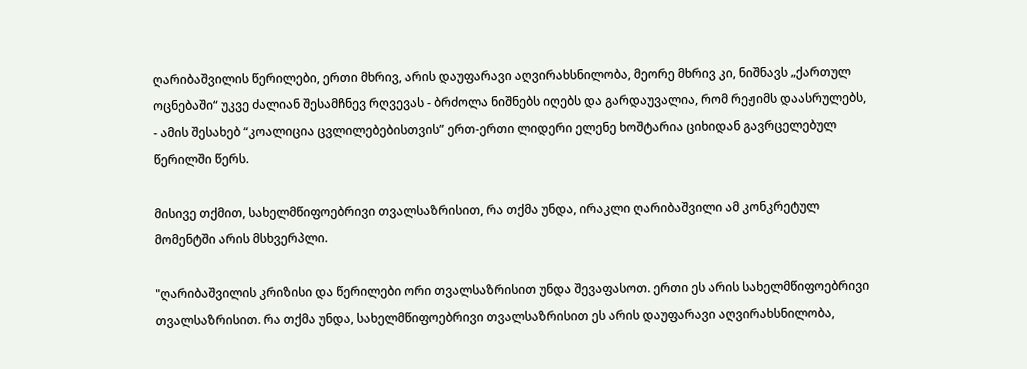ღარიბაშვილის წერილები, ერთი მხრივ, არის დაუფარავი აღვირახსნილობა, მეორე მხრივ კი, ნიშნავს „ქართულ ოცნებაში“ უკვე ძალიან შესამჩნევ რღვევას - ბრძოლა ნიშნებს იღებს და გარდაუვალია, რომ რეჟიმს დაასრულებს, - ამის შესახებ “კოალიცია ცვლილებებისთვის” ერთ-ერთი ლიდერი ელენე ხოშტარია ციხიდან გავრცელებულ წერილში წერს.

მისივე თქმით, სახელმწიფოებრივი თვალსაზრისით, რა თქმა უნდა, ირაკლი ღარიბაშვილი ამ კონკრეტულ მომენტში არის მსხვერპლი.

"ღარიბაშვილის კრიზისი და წერილები ორი თვალსაზრისით უნდა შევაფასოთ. ერთი ეს არის სახელმწიფოებრივი თვალსაზრისით. რა თქმა უნდა, სახელმწიფოებრივი თვალსაზრისით ეს არის დაუფარავი აღვირახსნილობა,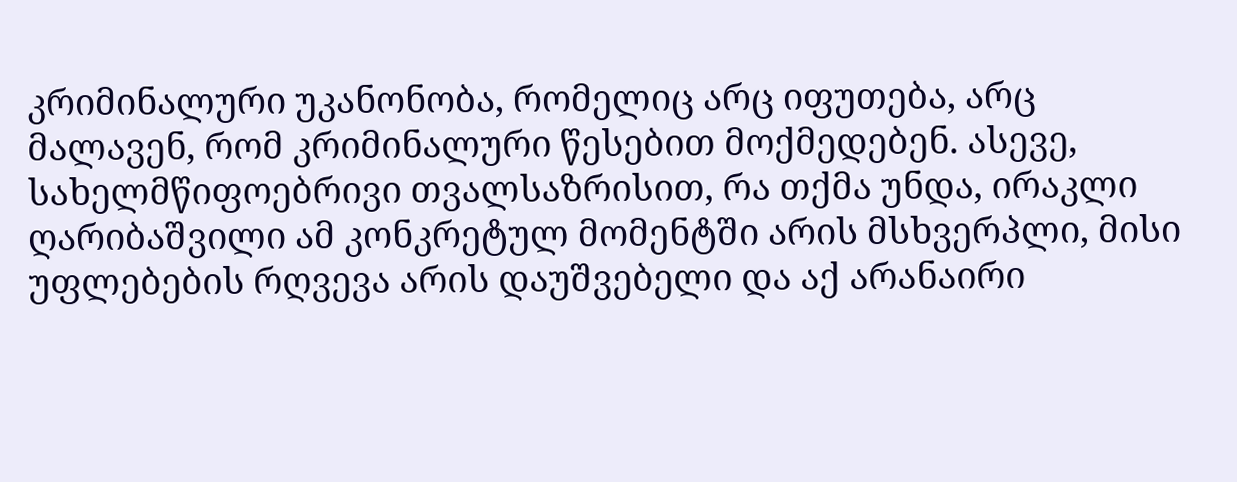კრიმინალური უკანონობა, რომელიც არც იფუთება, არც მალავენ, რომ კრიმინალური წესებით მოქმედებენ. ასევე, სახელმწიფოებრივი თვალსაზრისით, რა თქმა უნდა, ირაკლი ღარიბაშვილი ამ კონკრეტულ მომენტში არის მსხვერპლი, მისი უფლებების რღვევა არის დაუშვებელი და აქ არანაირი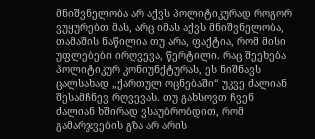მნიშვნელობა არ აქვს პოლიტიკურად როგორ ვუყურებთ მას, არც იმას აქვს მნიშვნელობა, თამაშის ნაწილია თუ არა, ფაქტია, რომ მისი უფლებები ირღვევა, წერტილი. რაც შეეხება პოლიტიკურ კონიუნქტურას, ეს ნიშნავს ცალსახად „ქართულ ოცნებაში“ უკვე ძალიან შესამჩნევ რღვევას. თუ გახსოვთ ჩვენ ძალიან ხშირად ვსაუბრობდით, რომ გამარჯვების გზა არ არის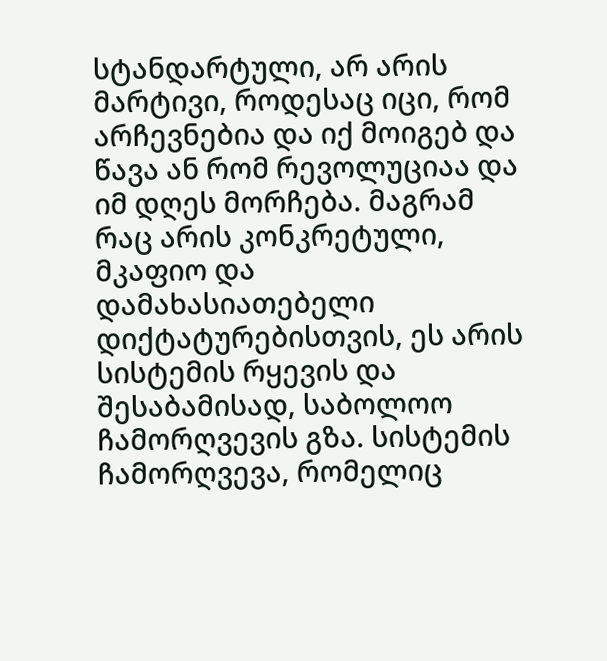სტანდარტული, არ არის მარტივი, როდესაც იცი, რომ არჩევნებია და იქ მოიგებ და წავა ან რომ რევოლუციაა და იმ დღეს მორჩება. მაგრამ რაც არის კონკრეტული, მკაფიო და დამახასიათებელი დიქტატურებისთვის, ეს არის სისტემის რყევის და შესაბამისად, საბოლოო ჩამორღვევის გზა. სისტემის ჩამორღვევა, რომელიც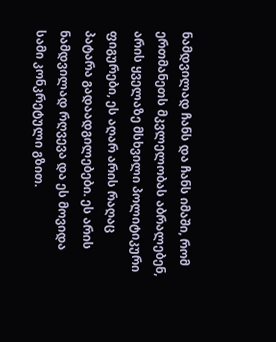ნამდვილად ჩანს და ჩანს იმაში, რომ ერთმანეთს მკვლელობას აბრალებენ, არის ყველაზე მსხვილი პოლიტიკური ფიგურები, ეს აღარ არის რაღაც პატარა გადაადგილებები. ეს არის ნამდვილად რღვევა და ეს მოვიდა სამი კონკრეტული გზით.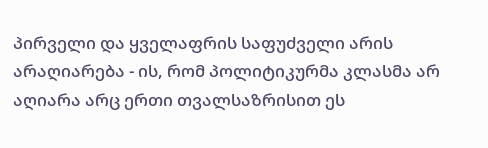პირველი და ყველაფრის საფუძველი არის არაღიარება - ის, რომ პოლიტიკურმა კლასმა არ აღიარა არც ერთი თვალსაზრისით ეს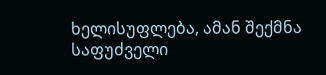ხელისუფლება, ამან შექმნა საფუძველი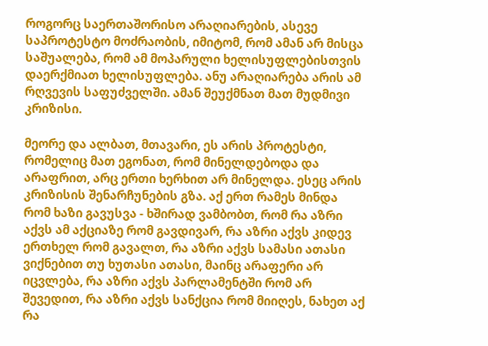როგორც საერთაშორისო არაღიარების, ასევე საპროტესტო მოძრაობის, იმიტომ, რომ ამან არ მისცა საშუალება, რომ ამ მოპარული ხელისუფლებისთვის დაერქმიათ ხელისუფლება. ანუ არაღიარება არის ამ რღვევის საფუძველში. ამან შეუქმნათ მათ მუდმივი კრიზისი.

მეორე და ალბათ, მთავარი, ეს არის პროტესტი, რომელიც მათ ეგონათ, რომ მინელდებოდა და არაფრით, არც ერთი ხერხით არ მინელდა. ესეც არის კრიზისის შენარჩუნების გზა. აქ ერთ რამეს მინდა რომ ხაზი გავუსვა - ხშირად ვამბობთ, რომ რა აზრი აქვს ამ აქციაზე რომ გავდივარ, რა აზრი აქვს კიდევ ერთხელ რომ გავალთ, რა აზრი აქვს სამასი ათასი ვიქნებით თუ ხუთასი ათასი, მაინც არაფერი არ იცვლება, რა აზრი აქვს პარლამენტში რომ არ შევედით, რა აზრი აქვს სანქცია რომ მიიღეს, ნახეთ აქ რა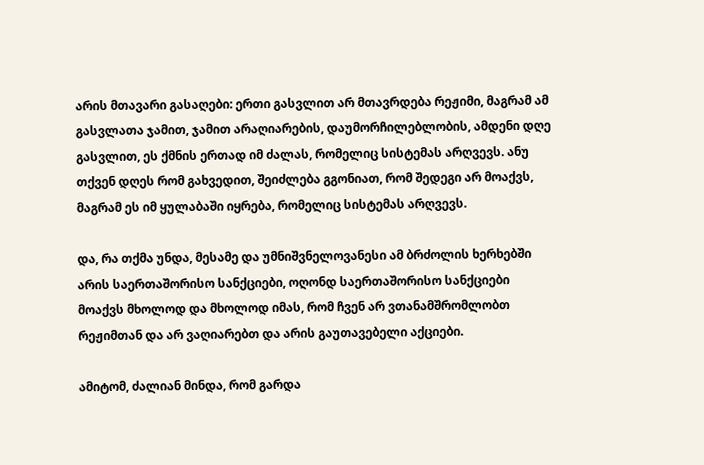არის მთავარი გასაღები: ერთი გასვლით არ მთავრდება რეჟიმი, მაგრამ ამ გასვლათა ჯამით, ჯამით არაღიარების, დაუმორჩილებლობის, ამდენი დღე გასვლით, ეს ქმნის ერთად იმ ძალას, რომელიც სისტემას არღვევს. ანუ თქვენ დღეს რომ გახვედით, შეიძლება გგონიათ, რომ შედეგი არ მოაქვს, მაგრამ ეს იმ ყულაბაში იყრება, რომელიც სისტემას არღვევს.

და, რა თქმა უნდა, მესამე და უმნიშვნელოვანესი ამ ბრძოლის ხერხებში არის საერთაშორისო სანქციები, ოღონდ საერთაშორისო სანქციები მოაქვს მხოლოდ და მხოლოდ იმას, რომ ჩვენ არ ვთანამშრომლობთ რეჟიმთან და არ ვაღიარებთ და არის გაუთავებელი აქციები.

ამიტომ, ძალიან მინდა, რომ გარდა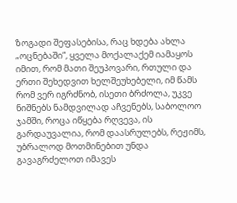ზოგადი შეფასებისა, რაც ხდება ახლა „ოცნებაში“, ყველა მოქალაქემ იამაყოს იმით, რომ მათი შეუპოვარი, რთული და ერთი შეხედვით ხელშეუხებელი, იმ წამს რომ ვერ იგრძნობ, ისეთი ბრძოლა, უკვე ნიშნებს ნამდვილად აჩვენებს, საბოლოო ჯამში, როცა იწყება რღვევა, ის გარდაუვალია, რომ დაასრულებს, რეჟიმს, უბრალოდ მოთმინებით უნდა გავაგრძელოთ იმავეს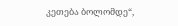კეთება ბოლომდე“,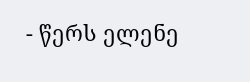- წერს ელენე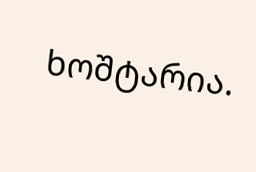ხოშტარია.